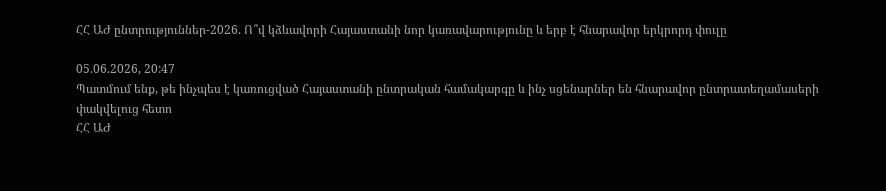ՀՀ ԱԺ ընտրություններ-2026. Ո՞վ կձևավորի Հայաստանի նոր կառավարությունը և երբ է հնարավոր երկրորդ փուլը

05.06.2026, 20:47
Պատմում ենք, թե ինչպես է կառուցված Հայաստանի ընտրական համակարգը և ինչ սցենարներ են հնարավոր ընտրատեղամասերի փակվելուց հետո
ՀՀ ԱԺ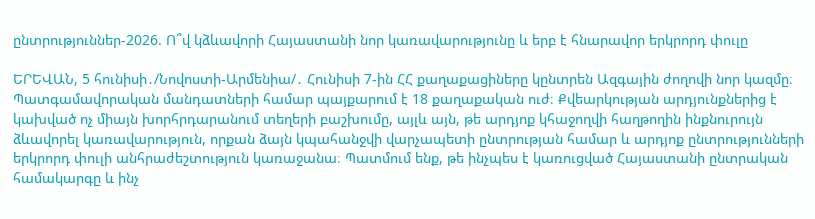ընտրություններ-2026. Ո՞վ կձևավորի Հայաստանի նոր կառավարությունը և երբ է հնարավոր երկրորդ փուլը

ԵՐԵՎԱՆ, 5 հունիսի․/Նովոստի-Արմենիա/․ Հունիսի 7-ին ՀՀ քաղաքացիները կընտրեն Ազգային ժողովի նոր կազմը։ Պատգամավորական մանդատների համար պայքարում է 18 քաղաքական ուժ։ Քվեարկության արդյունքներից է կախված ոչ միայն խորհրդարանում տեղերի բաշխումը, այլև այն, թե արդյոք կհաջողվի հաղթողին ինքնուրույն ձևավորել կառավարություն, որքան ձայն կպահանջվի վարչապետի ընտրության համար և արդյոք ընտրությունների երկրորդ փուլի անհրաժեշտություն կառաջանա։ Պատմում ենք, թե ինչպես է կառուցված Հայաստանի ընտրական համակարգը և ինչ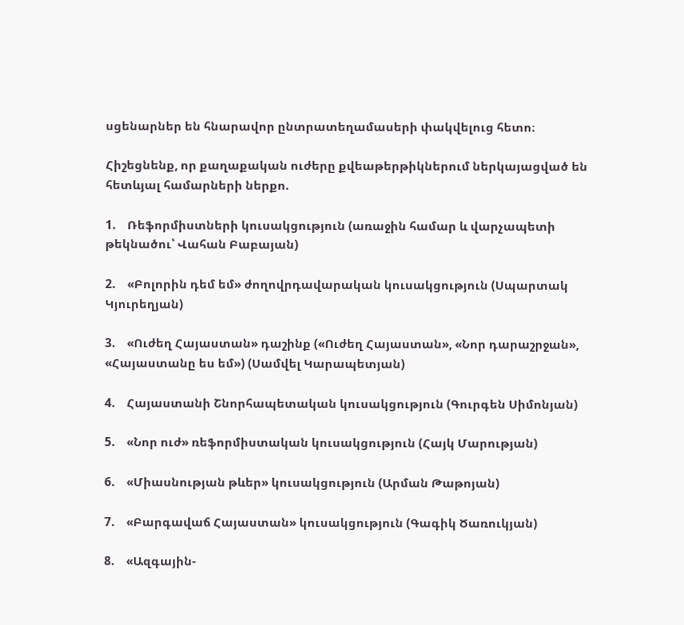սցենարներ են հնարավոր ընտրատեղամասերի փակվելուց հետո։

Հիշեցնենք, որ քաղաքական ուժերը քվեաթերթիկներում ներկայացված են հետևյալ համարների ներքո.

1.    Ռեֆորմիստների կուսակցություն (առաջին համար և վարչապետի թեկնածու՝ Վահան Բաբայան)

2.    «Բոլորին դեմ եմ» ժողովրդավարական կուսակցություն (Սպարտակ Կյուրեղյան)

3.    «Ուժեղ Հայաստան» դաշինք («Ուժեղ Հայաստան», «Նոր դարաշրջան», «Հայաստանը ես եմ») (Սամվել Կարապետյան)

4.    Հայաստանի Շնորհապետական կուսակցություն (Գուրգեն Սիմոնյան)

5.    «Նոր ուժ» ռեֆորմիստական կուսակցություն (Հայկ Մարության)

6.    «Միասնության թևեր» կուսակցություն (Արման Թաթոյան)

7.    «Բարգավաճ Հայաստան» կուսակցություն (Գագիկ Ծառուկյան)

8.    «Ազգային-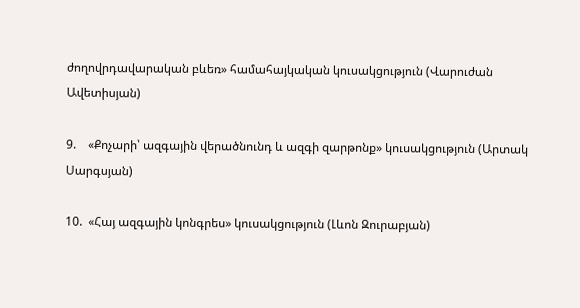ժողովրդավարական բևեռ» համահայկական կուսակցություն (Վարուժան Ավետիսյան)

9.    «Քոչարի՝ ազգային վերածնունդ և ազգի զարթոնք» կուսակցություն (Արտակ Սարգսյան)

10.  «Հայ ազգային կոնգրես» կուսակցություն (Լևոն Զուրաբյան)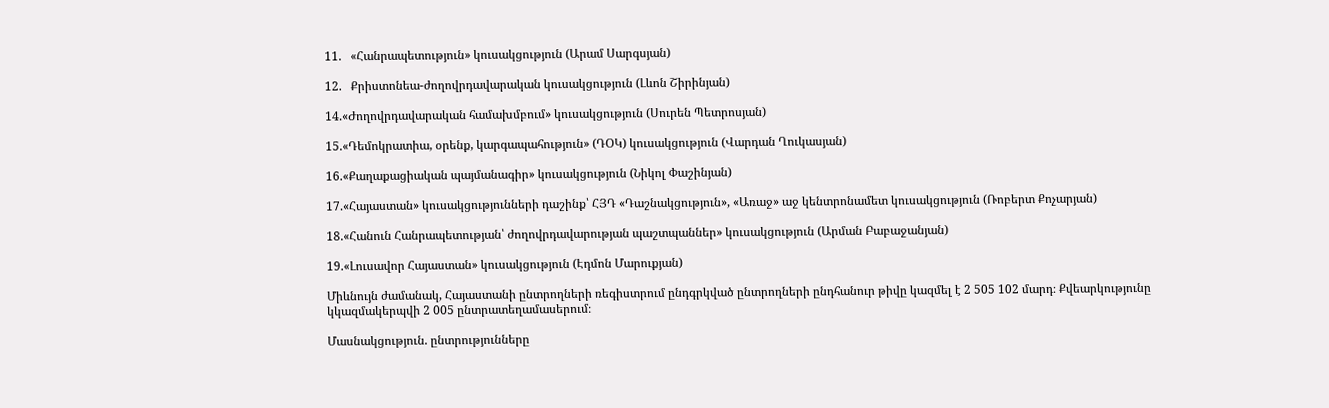11.   «Հանրապետություն» կուսակցություն (Արամ Սարգսյան)

12.   Քրիստոնեա-ժողովրդավարական կուսակցություն (Լևոն Շիրինյան)

14.«Ժողովրդավարական համախմբում» կուսակցություն (Սուրեն Պետրոսյան)

15.«Դեմոկրատիա, օրենք, կարգապահություն» (ԴՕԿ) կուսակցություն (Վարդան Ղուկասյան)

16.«Քաղաքացիական պայմանագիր» կուսակցություն (Նիկոլ Փաշինյան)

17.«Հայաստան» կուսակցությունների դաշինք՝ ՀՅԴ «Դաշնակցություն», «Առաջ» աջ կենտրոնամետ կուսակցություն (Ռոբերտ Քոչարյան)

18.«Հանուն Հանրապետության՝ ժողովրդավարության պաշտպաններ» կուսակցություն (Արման Բաբաջանյան)

19.«Լուսավոր Հայաստան» կուսակցություն (Էդմոն Մարուքյան)

Միևնույն ժամանակ, Հայաստանի ընտրողների ռեգիստրում ընդգրկված ընտրողների ընդհանուր թիվը կազմել է 2 505 102 մարդ։ Քվեարկությունը կկազմակերպվի 2 005 ընտրատեղամասերում։

Մասնակցություն. ընտրությունները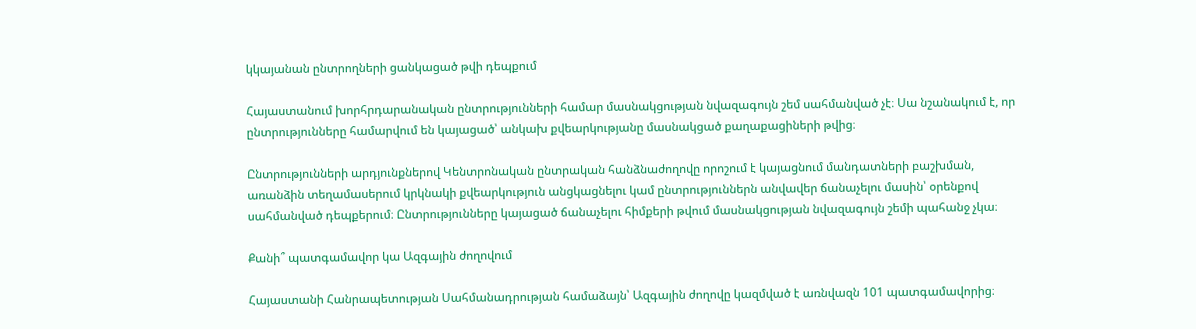կկայանան ընտրողների ցանկացած թվի դեպքում

Հայաստանում խորհրդարանական ընտրությունների համար մասնակցության նվազագույն շեմ սահմանված չէ։ Սա նշանակում է, որ ընտրությունները համարվում են կայացած՝ անկախ քվեարկությանը մասնակցած քաղաքացիների թվից։

Ընտրությունների արդյունքներով Կենտրոնական ընտրական հանձնաժողովը որոշում է կայացնում մանդատների բաշխման, առանձին տեղամասերում կրկնակի քվեարկություն անցկացնելու կամ ընտրություններն անվավեր ճանաչելու մասին՝ օրենքով սահմանված դեպքերում։ Ընտրությունները կայացած ճանաչելու հիմքերի թվում մասնակցության նվազագույն շեմի պահանջ չկա։

Քանի՞ պատգամավոր կա Ազգային ժողովում

Հայաստանի Հանրապետության Սահմանադրության համաձայն՝ Ազգային ժողովը կազմված է առնվազն 101 պատգամավորից։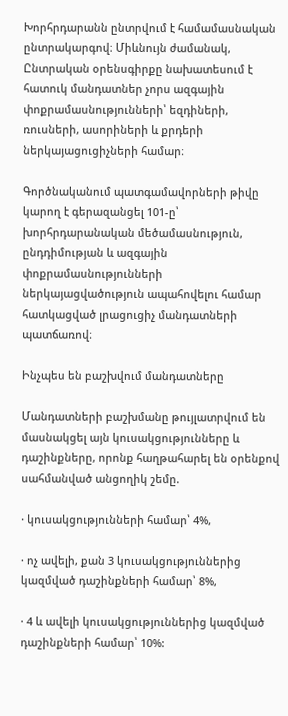Խորհրդարանն ընտրվում է համամասնական ընտրակարգով։ Միևնույն ժամանակ, Ընտրական օրենսգիրքը նախատեսում է հատուկ մանդատներ չորս ազգային փոքրամասնությունների՝ եզդիների, ռուսների, ասորիների և քրդերի ներկայացուցիչների համար։

Գործնականում պատգամավորների թիվը կարող է գերազանցել 101-ը՝ խորհրդարանական մեծամասնություն, ընդդիմության և ազգային փոքրամասնությունների ներկայացվածություն ապահովելու համար հատկացված լրացուցիչ մանդատների պատճառով։

Ինչպես են բաշխվում մանդատները

Մանդատների բաշխմանը թույլատրվում են մասնակցել այն կուսակցությունները և դաշինքները, որոնք հաղթահարել են օրենքով սահմանված անցողիկ շեմը.

· կուսակցությունների համար՝ 4%,

· ոչ ավելի, քան 3 կուսակցություններից կազմված դաշինքների համար՝ 8%,

· 4 և ավելի կուսակցություններից կազմված դաշինքների համար՝ 10%: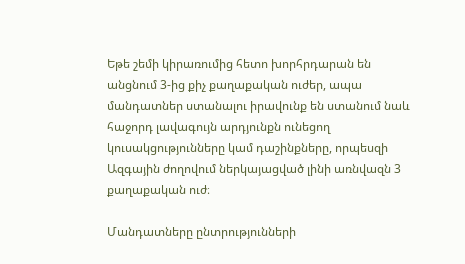Եթե շեմի կիրառումից հետո խորհրդարան են անցնում 3-ից քիչ քաղաքական ուժեր, ապա մանդատներ ստանալու իրավունք են ստանում նաև հաջորդ լավագույն արդյունքն ունեցող կուսակցությունները կամ դաշինքները, որպեսզի Ազգային ժողովում ներկայացված լինի առնվազն 3 քաղաքական ուժ։

Մանդատները ընտրությունների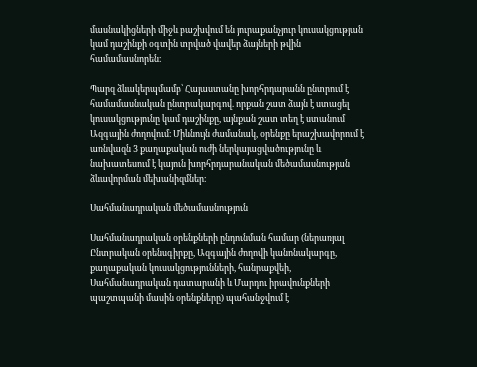մասնակիցների միջև բաշխվում են յուրաքանչյուր կուսակցության կամ դաշինքի օգտին տրված վավեր ձայների թվին համամասնորեն։

Պարզ ձևակերպմամբ՝ Հայաստանը խորհրդարանն ընտրում է համամասնական ընտրակարգով. որքան շատ ձայն է ստացել կուսակցությունը կամ դաշինքը, այնքան շատ տեղ է ստանում Ազգային ժողովում։ Միևնույն ժամանակ, օրենքը երաշխավորում է առնվազն 3 քաղաքական ուժի ներկայացվածությունը և նախատեսում է կայուն խորհրդարանական մեծամասնության ձևավորման մեխանիզմներ։

Սահմանադրական մեծամասնություն

Սահմանադրական օրենքների ընդունման համար (ներառյալ Ընտրական օրենսգիրքը, Ազգային ժողովի կանոնակարգը, քաղաքական կուսակցությունների, հանրաքվեի, Սահմանադրական դատարանի և Մարդու իրավունքների պաշտպանի մասին օրենքները) պահանջվում է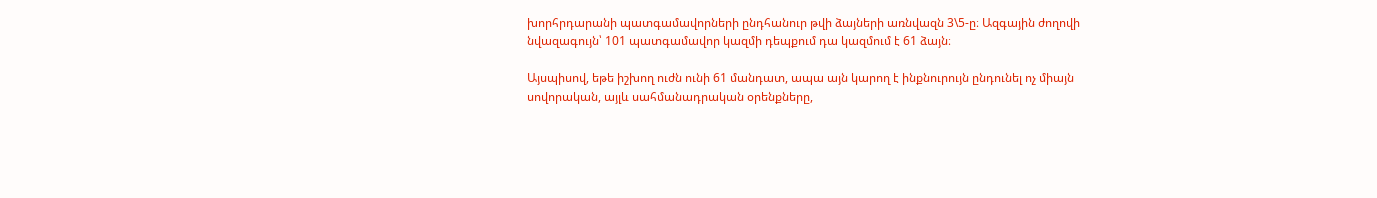խորհրդարանի պատգամավորների ընդհանուր թվի ձայների առնվազն 3\5-ը։ Ազգային ժողովի նվազագույն՝ 101 պատգամավոր կազմի դեպքում դա կազմում է 61 ձայն։

Այսպիսով, եթե իշխող ուժն ունի 61 մանդատ, ապա այն կարող է ինքնուրույն ընդունել ոչ միայն սովորական, այլև սահմանադրական օրենքները,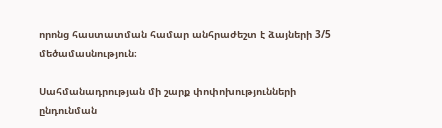որոնց հաստատման համար անհրաժեշտ է ձայների 3/5 մեծամասնություն։

Սահմանադրության մի շարք փոփոխությունների ընդունման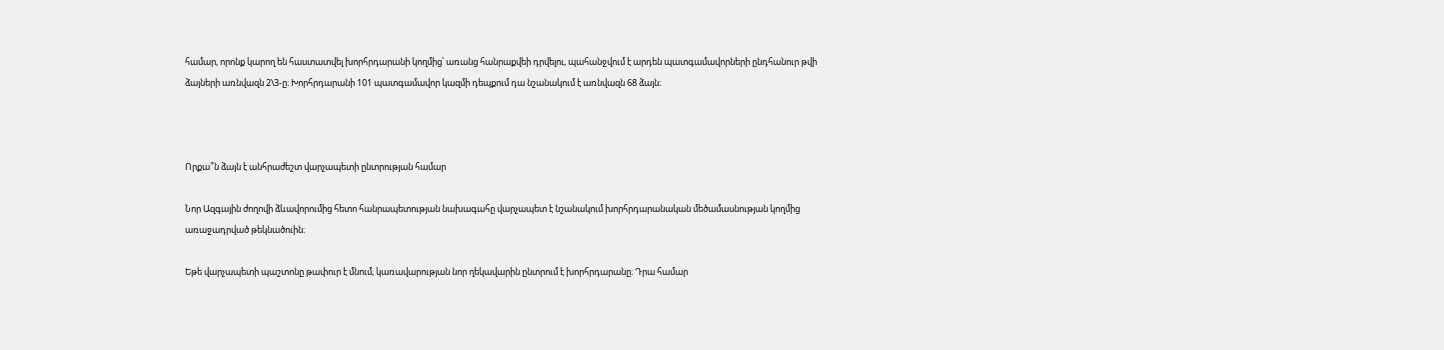համար, որոնք կարող են հաստատվել խորհրդարանի կողմից՝ առանց հանրաքվեի դրվելու, պահանջվում է արդեն պատգամավորների ընդհանուր թվի ձայների առնվազն 2\3-ը։ Խորհրդարանի 101 պատգամավոր կազմի դեպքում դա նշանակում է առնվազն 68 ձայն։



Որքա՞ն ձայն է անհրաժեշտ վարչապետի ընտրության համար

Նոր Ազգային ժողովի ձևավորումից հետո հանրապետության նախագահը վարչապետ է նշանակում խորհրդարանական մեծամասնության կողմից առաջադրված թեկնածուին։

Եթե վարչապետի պաշտոնը թափուր է մնում, կառավարության նոր ղեկավարին ընտրում է խորհրդարանը։ Դրա համար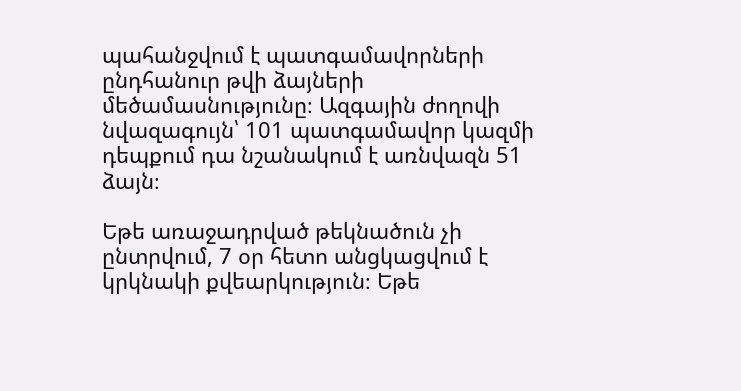պահանջվում է պատգամավորների ընդհանուր թվի ձայների մեծամասնությունը։ Ազգային ժողովի նվազագույն՝ 101 պատգամավոր կազմի դեպքում դա նշանակում է առնվազն 51 ձայն։

Եթե առաջադրված թեկնածուն չի ընտրվում, 7 օր հետո անցկացվում է կրկնակի քվեարկություն։ Եթե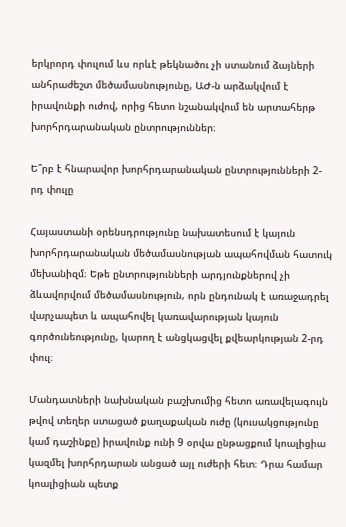երկրորդ փուլում ևս որևէ թեկնածու չի ստանում ձայների անհրաժեշտ մեծամասնությունը, ԱԺ-ն արձակվում է իրավունքի ուժով, որից հետո նշանակվում են արտահերթ խորհրդարանական ընտրություններ։

Ե՞րբ է հնարավոր խորհրդարանական ընտրությունների 2-րդ փուլը

Հայաստանի օրենսդրությունը նախատեսում է կայուն խորհրդարանական մեծամասնության ապահովման հատուկ մեխանիզմ։ Եթե ընտրությունների արդյունքներով չի ձևավորվում մեծամասնություն, որն ընդունակ է առաջադրել վարչապետ և ապահովել կառավարության կայուն գործունեությունը, կարող է անցկացվել քվեարկության 2-րդ փուլ։

Մանդատների նախնական բաշխումից հետո առավելագույն թվով տեղեր ստացած քաղաքական ուժը (կուսակցությունը կամ դաշինքը) իրավունք ունի 9 օրվա ընթացքում կոալիցիա կազմել խորհրդարան անցած այլ ուժերի հետ։ Դրա համար կոալիցիան պետք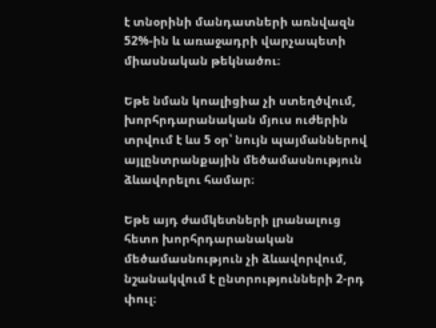է տնօրինի մանդատների առնվազն 52%-ին և առաջադրի վարչապետի միասնական թեկնածու։

Եթե նման կոալիցիա չի ստեղծվում, խորհրդարանական մյուս ուժերին տրվում է ևս 5 օր՝ նույն պայմաններով այլընտրանքային մեծամասնություն ձևավորելու համար։

Եթե այդ ժամկետների լրանալուց հետո խորհրդարանական մեծամասնություն չի ձևավորվում, նշանակվում է ընտրությունների 2-րդ փուլ։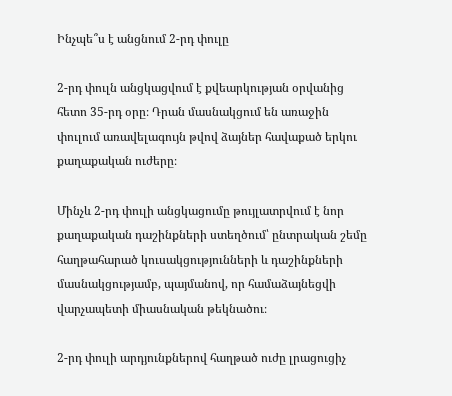Ինչպե՞ս է անցնում 2-րդ փուլը

2-րդ փուլն անցկացվում է քվեարկության օրվանից հետո 35-րդ օրը։ Դրան մասնակցում են առաջին փուլում առավելագույն թվով ձայներ հավաքած երկու քաղաքական ուժերը։

Մինչև 2-րդ փուլի անցկացումը թույլատրվում է նոր քաղաքական դաշինքների ստեղծում՝ ընտրական շեմը հաղթահարած կուսակցությունների և դաշինքների մասնակցությամբ, պայմանով, որ համաձայնեցվի վարչապետի միասնական թեկնածու։

2-րդ փուլի արդյունքներով հաղթած ուժը լրացուցիչ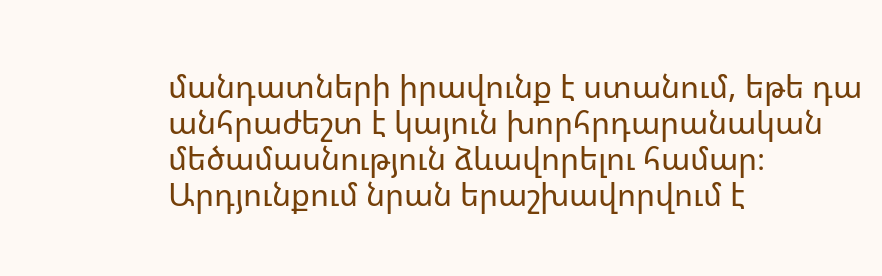մանդատների իրավունք է ստանում, եթե դա անհրաժեշտ է կայուն խորհրդարանական մեծամասնություն ձևավորելու համար։ Արդյունքում նրան երաշխավորվում է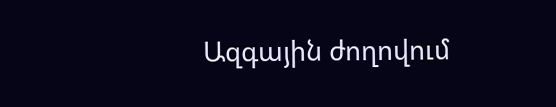Ազգային ժողովում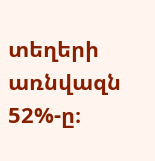տեղերի առնվազն 52%-ը։